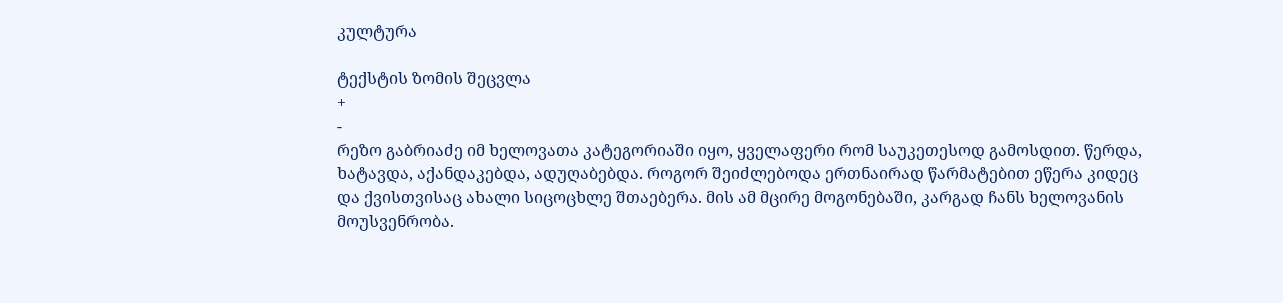კულტურა

ტექსტის ზომის შეცვლა
+
-
რეზო გაბრიაძე იმ ხელოვათა კატეგორიაში იყო, ყველაფერი რომ საუკეთესოდ გამოსდით. წერდა, ხატავდა, აქანდაკებდა, ადუღაბებდა. როგორ შეიძლებოდა ერთნაირად წარმატებით ეწერა კიდეც და ქვისთვისაც ახალი სიცოცხლე შთაებერა. მის ამ მცირე მოგონებაში, კარგად ჩანს ხელოვანის მოუსვენრობა.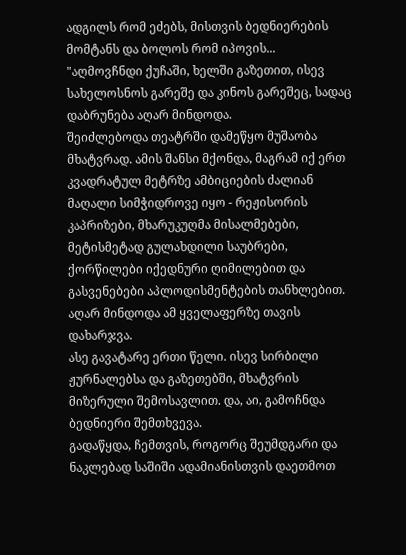ადგილს რომ ეძებს, მისთვის ბედნიერების მომტანს და ბოლოს რომ იპოვის...
"აღმოვჩნდი ქუჩაში, ხელში გაზეთით, ისევ სახელოსნოს გარეშე და კინოს გარეშეც, სადაც დაბრუნება აღარ მინდოდა.
შეიძლებოდა თეატრში დამეწყო მუშაობა მხატვრად. ამის შანსი მქონდა, მაგრამ იქ ერთ კვადრატულ მეტრზე ამბიციების ძალიან მაღალი სიმჭიდროვე იყო - რეჟისორის კაპრიზები, მხარუკუღმა მისალმებები, მეტისმეტად გულახდილი საუბრები, ქორწილები იქედნური ღიმილებით და გასვენებები აპლოდისმენტების თანხლებით. აღარ მინდოდა ამ ყველაფერზე თავის დახარჯვა.
ასე გავატარე ერთი წელი. ისევ სირბილი ჟურნალებსა და გაზეთებში, მხატვრის მიზერული შემოსავლით. და, აი, გამოჩნდა ბედნიერი შემთხვევა.
გადაწყდა, ჩემთვის, როგორც შეუმდგარი და ნაკლებად საშიში ადამიანისთვის დაეთმოთ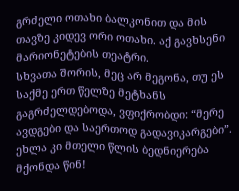გრძელი ოთახი ბალკონით და მის თავზე კიდევ ორი ოთახი. აქ გავხსენი მარიონეტების თეატრი.
სხვათა შორის, მეც არ მეგონა, თუ ეს საქმე ერთ წელზე მეტხანს გაგრძელდებოდა, ვფიქრობდი: “მერე ავდგები და საერთოდ გადავიკარგები”. ეხლა კი მთელი წლის ბედნიერება მქონდა წინ!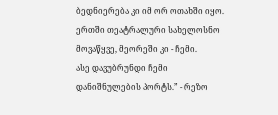ბედნიერება კი იმ ორ ოთახში იყო. ერთში თეატრალური სახელოსნო მოვაწყვე, მეორეში კი - ჩემი.
ასე დავუბრუნდი ჩემი დანიშნულების პორტს.” - რეზო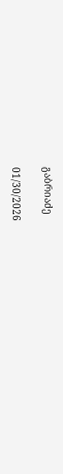გაბრიაძე

01/30/2026